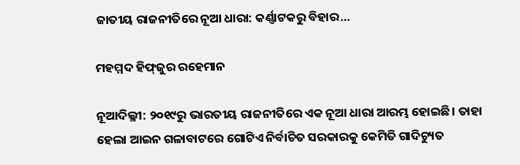ଜାତୀୟ ରାଜନୀତିରେ ନୂଆ ଧାରା: କର୍ଣ୍ଣାଟକରୁ ବିହାର…

ମହମ୍ମଦ ହିଫ୍‌ଜୁର ରହେମାନ

ନୂଆଦିଲ୍ଳୀ: ୨୦୧୯ରୁ ଭାରତୀୟ ରାଜନୀତିରେ ଏକ ନୂଆ ଧାରା ଆରମ୍ଭ ହୋଇଛି। ତାହା ହେଲା ଆଇନ ଗଳାବାଟରେ ଗୋଟିଏ ନିର୍ବାଚିତ ସରକାରକୁ କେମିତି ଗାଦିଚ୍ୟୁତ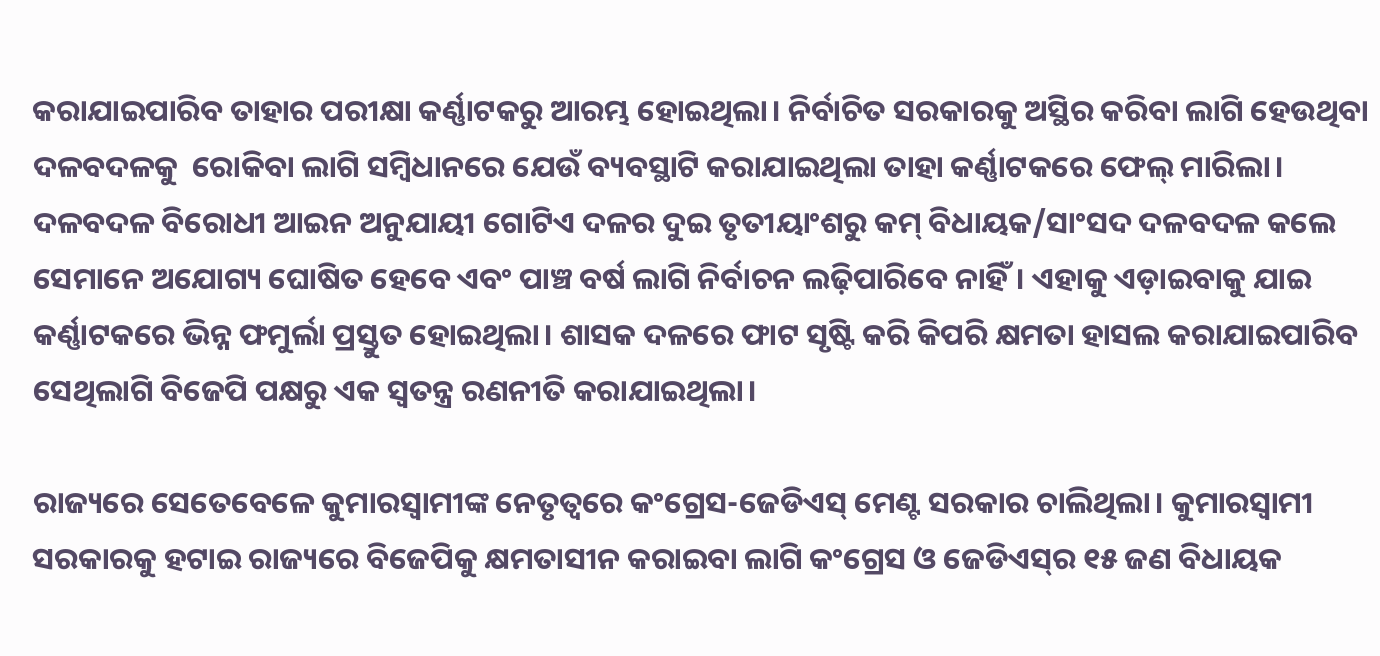କରାଯାଇପାରିବ ତାହାର ପରୀକ୍ଷା କର୍ଣ୍ଣାଟକରୁ ଆରମ୍ଭ ହୋଇଥିଲା। ନିର୍ବାଚିତ ସରକାରକୁ ଅସ୍ଥିର କରିବା ଲାଗି ହେଉଥିବା ଦଳବଦଳକୁ ‌ ରୋକିବା ଲାଗି ସମ୍ବିଧାନରେ ଯେଉଁ ବ୍ୟବସ୍ଥାଟି କରାଯାଇଥିଲା ତାହା କର୍ଣ୍ଣାଟକରେ ଫେଲ୍ ମାରିଲା। ଦଳବଦଳ ବିରୋଧୀ ଆଇନ ଅନୁଯାୟୀ ଗୋଟିଏ ଦଳର ଦୁଇ ତୃତୀୟାଂଶରୁ କମ୍ ବିଧାୟକ/ସାଂସଦ ଦଳବଦଳ କଲେ ସେମାନେ ଅଯୋଗ୍ୟ ଘୋଷିତ ହେ‌ବେ ଏବଂ ପାଞ୍ଚ ବର୍ଷ ଲାଗି ନିର୍ବାଚନ ଲଢ଼ିପାରିବେ ନାହିଁ। ଏହାକୁ ଏଡ଼ାଇବାକୁ ଯାଇ କର୍ଣ୍ଣାଟକରେ ଭିନ୍ନ ଫମୁର୍ଲା ପ୍ରସ୍ତୁତ ହୋଇଥିଲା। ଶାସକ ଦଳରେ ଫାଟ ସୃଷ୍ଟି କରି କିପରି କ୍ଷମତା ହାସଲ କରାଯାଇପାରିବ ସେଥିଲାଗି ବିଜେପି ପକ୍ଷରୁ ଏକ ସ୍ବତନ୍ତ୍ର ରଣନୀତି କରାଯାଇଥିଲା।

ରାଜ୍ୟରେ ସେତେବେଳେ କୁମାରସ୍ବାମୀଙ୍କ ନେତୃତ୍ବରେ କଂଗ୍ରେସ-ଜେଡିଏସ୍ ମେଣ୍ଟ ସରକାର ଚାଲିଥିଲା। କୁମାରସ୍ବାମୀ ସରକାରକୁ ହଟାଇ ରାଜ୍ୟରେ ବିଜେପିକୁ କ୍ଷମତାସୀନ କରାଇବା ଲାଗି କଂଗ୍ରେସ ଓ ଜେଡିଏସ୍‌ର ୧୫ ଜଣ ବିଧାୟକ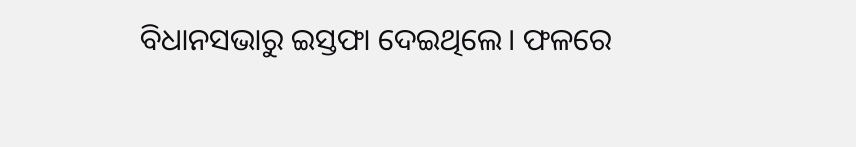ବିଧାନସଭାରୁ ଇସ୍ତଫା ଦେଇଥିଲେ। ଫଳରେ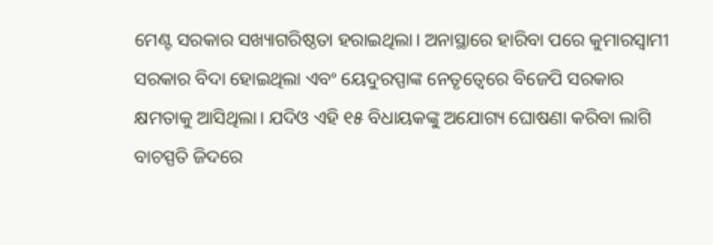ମେଣ୍ଟ ସରକାର ସଖ୍ୟାଗରିଷ୍ଠତା ହରାଇଥିଲା। ଅନାସ୍ଥାରେ ହାରିବା ପରେ କୁମାରସ୍ବାମୀ ସରକାର ବିଦା ହୋଇଥିଲା ଏବଂ ୟେଦୁରପ୍ପାଙ୍କ ନେତୃତ୍ବ‌େରେ ବିଜେପି ସରକାର କ୍ଷମତାକୁ ଆସିଥିଲା। ଯଦିଓ ଏହି ୧୫ ବିଧାୟକଙ୍କୁ ଅଯୋଗ୍ୟ ଘୋଷଣା କରିବା ଲାଗି ବାଚସ୍ପତି ଜିଦରେ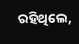ରହିଥିଲେ,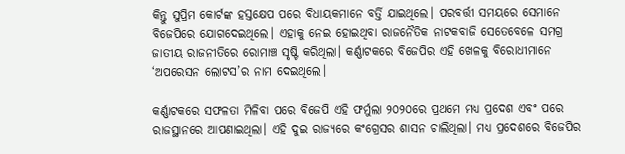କିନ୍ତୁ ସୁପ୍ରିମ କୋର୍ଟଙ୍କ ହସ୍ତକ୍ଷେପ ପରେ ବିଧାୟକମାନେ ବର୍ତ୍ତି ଯାଇଥିଲେ। ପରବର୍ତ୍ତୀ ସମୟରେ ସେମାନେ ବିଜେପିରେ ଯୋଗଦେଇଥିଲେ। ଏହାକୁ ନେଇ ହୋଇଥିବା ରାଜନୈତିକ ନାଟକବାଜି ସେତେବେଳେ ସମଗ୍ର ଜାତୀୟ ରାଜନୀତିରେ ରୋମାଞ୍ଚ ସୃଷ୍ଟି କରିଥିଲା। କର୍ଣ୍ଣାଟକରେ ବିଜେପିର ଏହି ଖେଳକୁ ବିରୋଧୀମାନେ ‘ଅପ‌ରେସନ ଲୋଟସ’ର ନାମ ଦେଇଥିଲେ।

କର୍ଣ୍ଣାଟକରେ ସଫଳତା ମିଳିବା ପରେ ବିଜେପି ଏହି ଫର୍ମୁଲା ୨୦୨୦ରେ ପ୍ରଥମେ ମଧ୍ୟ ପ୍ରଦେଶ ଏବଂ ପରେ ରାଜସ୍ଥାନରେ ଆପଣାଇଥିଲା। ଏହି ଦୁଇ ରାଜ୍ୟରେ କଂଗ୍ରେସର ଶାସନ ଚାଲିଥିଲା। ମଧ୍ୟ ପ୍ରଦେଶରେ ବିଜେପିର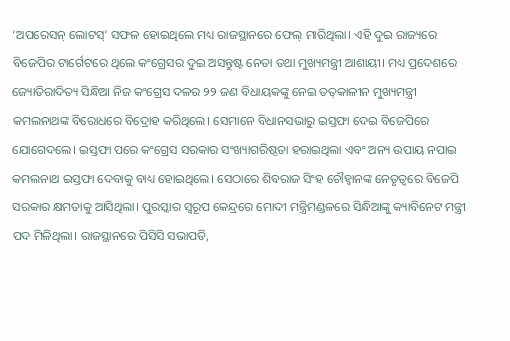‘ଅପରେସନ୍ ଲୋଟସ୍‌’ ସଫଳ ହୋଇଥିଲେ ମଧ୍ୟ ରାଜସ୍ଥାନରେ ଫେଲ୍ ମାରିଥିଲା। ଏହି ଦୁଇ ରାଜ୍ୟରେ ବିଜେପିର ଟାର୍ଗେଟରେ ଥିଲେ କଂଗ୍ରେସର ଦୁଇ ଅସନ୍ତୁଷ୍ଟ ନେତା ତଥା ମୁଖ୍ୟମନ୍ତ୍ରୀ ଆଶାୟୀ। ମଧ୍ୟ ପ୍ରଦେଶରେ ଜ୍ୟୋତିରାଦିତ୍ୟ ସିନ୍ଧିଆ ନିଜ କଂଗ୍ରେସ ଦଳର ୨୨ ଜଣ ବିଧାୟକଙ୍କୁ ନେଇ ତତ୍‌କାଳୀନ ମୁଖ୍ୟମନ୍ତ୍ରୀ କମଲନାଥଙ୍କ ବିରୋଧରେ ବିଦ୍ରୋହ କରିଥିଲେ। ସେମାନେ ବିଧାନସଭାରୁ ଇସ୍ତଫା ଦେଇ ବିଜେପିରେ ଯୋଗ‌େଦଲେ। ଇସ୍ତଫା ପରେ କଂଗ୍ରେସ ସରକାର ସଂଖ୍ୟାଗରିଷ୍ଠତା ହରାଇଥିଲା ଏବଂ ଅନ୍ୟ ଉପାୟ ନପାଇ କମଲନାଥ ଇସ୍ତଫା ଦେବାକୁ ବାଧ୍ୟ ହୋଇଥିଲେ। ସେଠାରେ ଶିବରାଜ ସିଂହ‌ ଚୌହ୍ବାନଙ୍କ ନେତୃତ୍ବରେ ବିଜେପି ସରକାର କ୍ଷମତାକୁ ଆସିଥିଲା। ପୁରସ୍କାର ସ୍ବରୂପ କେନ୍ଦ୍ରରେ ମୋଦୀ ମନ୍ତ୍ରିମଣ୍ଡଳରେ ସିନ୍ଧିଆଙ୍କୁ କ୍ୟାବିନେଟ ମନ୍ତ୍ରୀ ପଦ ମିଳିଥିଲା। ରାଜସ୍ଥାନରେ ପିସିସି ସଭାପତି,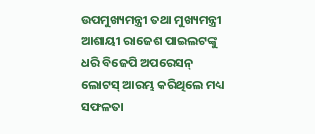ଉପମୁଖ୍ୟମନ୍ତ୍ରୀ ତଥା ମୁଖ୍ୟମନ୍ତ୍ରୀ ଆଶାୟୀ ରାଜେଶ ପାଇଲଟଙ୍କୁ ଧରି ବିଜେପି ଅପରେସନ୍ ଲୋଟସ୍ ଆରମ୍ଭ କରିଥିଲେ ମଧ୍ୟ ସଫଳତା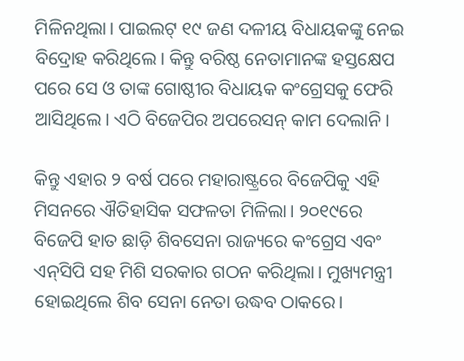ମିଳିନଥିଲା। ପାଇଲଟ୍ ୧୯ ଜଣ ଦଳୀୟ ବିଧାୟକଙ୍କୁ ନେଇ ବିଦ୍ରୋହ କରିଥିଲେ। କିନ୍ତୁ ବରିଷ୍ଠ ନେତାମାନଙ୍କ ହସ୍ତକ୍ଷେପ ପରେ ସେ ଓ ତାଙ୍କ ଗେ‌ାଷ୍ଠୀର ବିଧାୟକ କଂଗ୍ରେସକୁ ଫେରି ଆସିଥିଲେ। ଏଠି ବିଜେପିର ଅପରେସନ୍ କାମ ଦେଲାନି।

କିନ୍ତୁ ଏହାର ୨ ବର୍ଷ ପରେ ମହାରାଷ୍ଟ୍ରରେ ବିଜେପିକୁ ଏହି ମିସନରେ ଐତିହାସିକ ସଫଳତା ମିଳିଲା। ୨୦୧୯ରେ ବିଜେପି ହାତ ଛାଡ଼ି ଶିବସେନା ରାଜ୍ୟରେ କଂଗ୍ରେସ ଏବଂ ଏନ୍‌ସିପି ସହ ମିଶି ସରକାର ଗଠନ କରିଥିଲା। ମୁଖ୍ୟମନ୍ତ୍ରୀ ହୋଇଥିଲେ ଶିବ ସେନା ନେତା ଉଦ୍ଧବ ଠାକରେ।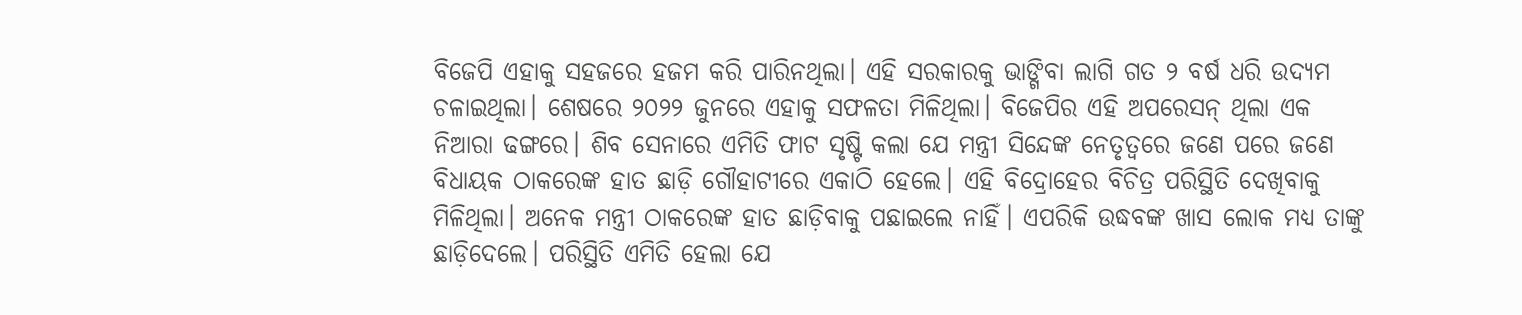ବିଜେପି ଏହାକୁ ସହଜରେ ହଜମ କରି ପାରିନଥିଲା। ଏହି ସରକାରକୁ ଭାଙ୍ଗିବା ଲାଗି ଗତ ୨ ବର୍ଷ ଧରି ଉଦ୍ୟମ ଚଳାଇଥିଲା। ଶେଷରେ ୨୦୨୨ ଜୁନରେ ଏହାକୁ ସଫଳତା ମିଳିଥିଲା। ବିଜେପିର ଏହି ଅପରେସନ୍ ଥିଲା ଏକ ନିଆରା ଢଙ୍ଗରେ। ଶିବ ସେନାରେ ଏମିତି ଫାଟ ସୃଷ୍ଟି କଲା ଯେ ମନ୍ତ୍ରୀ ସିନ୍ଦେଙ୍କ ନେତୃତ୍ବରେ ଜଣେ ପରେ ଜଣେ ବିଧାୟକ ଠାକରେଙ୍କ ହାତ ଛାଡ଼ି ଗୌହାଟୀରେ ଏକାଠି ହେ‌‌ଲେ। ଏହି ବିଦ୍ରୋହ‌େ‌ର ବିଚିତ୍ର ପରିସ୍ଥିତି ଦେଖିବାକୁ ମିଳିଥିଲା। ଅନେକ ମନ୍ତ୍ରୀ ଠାକରେଙ୍କ ହାତ ଛାଡ଼ିବାକୁ ପଛାଇଲେ ନାହିଁ। ଏପରିକି ଉଦ୍ଧବଙ୍କ ଖାସ ଲୋକ ମଧ୍ୟ ତାଙ୍କୁ ଛାଡ଼ିଦେଲେ। ପରିସ୍ଥିତି ଏମିତି ହେଲା ଯେ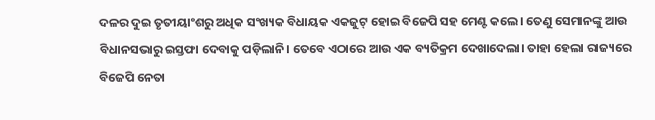ଦଳର ଦୁଇ ତୃତୀୟାଂଶରୁ ଅଧିକ ସଂଖ୍ୟକ ବିଧାୟକ ଏକଜୁଟ୍ ହୋଇ ବିଜେପି ସହ ମେଣ୍ଟ କଲେ। ତେଣୁ ସେମାନଙ୍କୁ ଆଉ ବିଧାନସଭାରୁ ଇସ୍ତଫା ଦେବାକୁ ପଡ଼ିଲାନି। ତେବେ ଏଠାରେ ଆଉ ଏକ ବ୍ୟତିକ୍ରମ ଦେଖାଦେଲା। ତାହା ହେଲା ରାଜ୍ୟରେ ବିଜେପି ‌ନେତା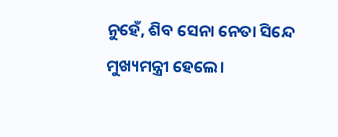ନୁହେଁ, ଶିବ ସେନା ନେତା ସିନ୍ଦେ ମୁଖ୍ୟମନ୍ତ୍ରୀ ହେଲେ।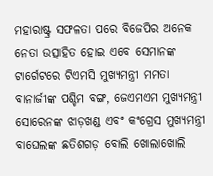ମହାରାଷ୍ଟ୍ର ସଫଳତା ପରେ ବିଜେପିର ଅନେକ ନେତା ଉତ୍ସାହିତ ହୋଇ ଏବେ ସେମାନଙ୍କ ଟା‌ର୍ଗେଟରେ ଟିଏମସି ମୁଖ୍ୟମନ୍ତ୍ରୀ ମମତା ବାନାର୍ଜୀଙ୍କ ପଶ୍ଚିମ ବଙ୍ଗ, ଜେଏମଏମ ମୁଖ୍ୟମନ୍ତ୍ରୀ ସୋରେନଙ୍କ ଝାଡ଼ଖଣ୍ଡ ଏବଂ କଂଗ୍ରେସ ମୁଖ୍ୟମନ୍ତ୍ରୀ ବାଘେଲଙ୍କ ଛତିଶଗଡ଼ ବୋଲି ଖୋଲାଖୋଲି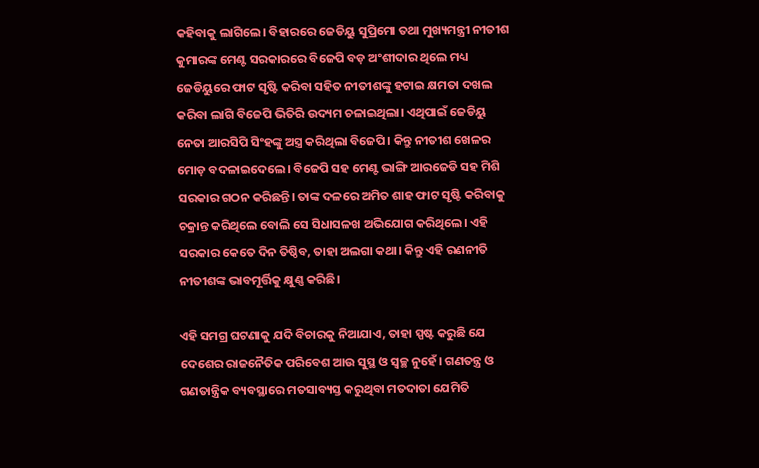କହିବାକୁ ଲାଗିଲେ। ବିହାରରେ ଜେଡିୟୁ ସୁପ୍ରିମୋ ତଥା ମୁଖ୍ୟମନ୍ତ୍ରୀ ନୀତୀଶ କୁମାରଙ୍କ ମେଣ୍ଟ ସରକାରରେ ବିଜେପି ବଡ଼ ଅଂଶୀଦାର ଥିଲେ ମଧ୍ୟ ଜେଡିୟୁରେ ଫାଟ ସୃଷ୍ଟି କରିବ‌ା ସହିତ ନୀତୀଶଙ୍କୁ ହଟାଇ କ୍ଷମତା ଦଖଲ କରିବା ଲାଗି ବିଜେପି ଭିତିରି ଉଦ୍ୟମ ଚଳାଇଥିଲା। ଏଥିପାଇଁ ଜେଡିୟୁ ନେତା ଆରସିପି ସିଂହଙ୍କୁ ଅସ୍ତ୍ର କରିଥିଲା ବିଜେପି। କିନ୍ତୁ ନୀତୀଶ ଖେଳର ମୋଡ଼ ବଦଳାଇଦେଲେ। ବିଜେପି ସହ ମେଣ୍ଟ ଭାଙ୍ଗି ଆରଜେଡି ସହ ମିଶି ସରକାର ଗଠନ କରିଛନ୍ତି। ତାଙ୍କ ଦଳରେ ଅମିତ ଶାହ ଫାଟ ସୃଷ୍ଟି କରିବାକୁ ଚକ୍ରାନ୍ତ କରିଥିଲେ ବୋଲି ସେ ସିଧାସଳଖ ଅଭିଯୋଗ କରିଥିଲେ। ଏହି ସରକାର କେତେ ଦିନ ତିଷ୍ଠିବ, ତାହା ଅଲଗା କଥା। କିନ୍ତୁ ଏହି ରଣନୀତି ନୀତୀଶଙ୍କ ଭାବମୂର୍ତ୍ତିକୁ କ୍ଷୁଣ୍ଣ କରିଛି।

ଏହି ସମଗ୍ର ଘଟଣାକୁ ଯଦି ବିଚାରକୁ ନିଆଯାଏ, ତାହା ସ୍ପଷ୍ଟ କରୁଛି ଯେ ଦେଶ‌େର ରାଜନୈତିକ ପରିବେଶ ଆଉ ସୁସ୍ଥ ଓ ସ୍ବଚ୍ଛ ନୁହେଁ। ଗଣତନ୍ତ୍ର ଓ ଗଣତାନ୍ତ୍ରିକ ବ୍ୟବସ୍ଥାରେ ମତସାବ୍ୟସ୍ତ କରୁଥିବା ମତଦାତା ଯେମିତି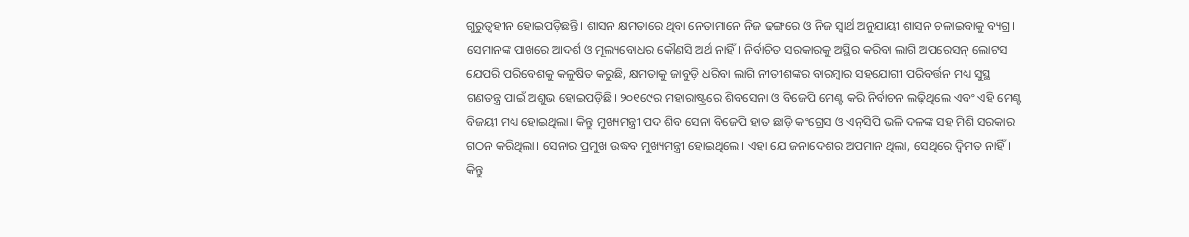ଗୁରୁତ୍ବହୀନ ହୋଇପଡ଼ିଛନ୍ତି। ଶାସନ କ୍ଷମତାରେ ଥିବା ନେତାମାନେ ନିଜ ଢଙ୍ଗରେ ଓ ନିଜ ସ୍ବାର୍ଥ ଅନୁଯାୟୀ ଶାସନ ଚଳାଇବାକୁ ବ୍ୟଗ୍ର। ସେମାନଙ୍କ ପାଖରେ ଆଦର୍ଶ ଓ ମୂଲ୍ୟବୋଧର କୌଣସି ଅର୍ଥ ନାହିଁ। ନିର୍ବାଚିତ ସରକାରକୁ ଅସ୍ଥିର କରିବା ଲାଗି ଅପରେସନ୍ ଲୋଟସ ଯେପରି ପରିବେଶକୁ କଳୁଷିତ କରୁଛି, କ୍ଷମତାକୁ ଜାବୁଡ଼ି ଧରିବା ଲାଗି ନୀତୀଶଙ୍କର ବାରମ୍ବାର ସହଯୋଗୀ ପରିବର୍ତ୍ତନ ମଧ୍ୟ ସୁସ୍ଥ ଗଣତନ୍ତ୍ର ପାଇଁ ଅଶୁଭ ହୋଇପଡ଼ିଛି। ୨୦୧୯‌େର ମହାରାଷ୍ଟ୍ରରେ ଶିବସେନା ଓ ବିଜେପି ମେଣ୍ଟ କରି ନିର୍ବାଚନ ଲଢ଼ିଥିଲେ ଏବଂ ଏହି ମେଣ୍ଟ ବିଜୟୀ ମଧ୍ୟ ହୋଇଥିଲା। କିନ୍ତୁ ମୁଖ୍ୟମନ୍ତ୍ରୀ ପଦ ଶିବ ସେନା ବିଜେପି ହାତ ଛାଡ଼ି କଂଗ୍ରେସ ଓ ଏନ୍‌ସିପି ଭଳି ଦଳଙ୍କ ସହ ମିଶି ସରକାର ଗଠନ କରିଥିଲା। ସେନାର ପ୍ରମୁଖ ଉଦ୍ଧବ ମୁଖ୍ୟମନ୍ତ୍ରୀ ହୋଇଥିଲେ। ଏହା ଯେ ଜନାଦେଶର ଅପମାନ ଥିଲା, ସେଥିରେ ଦ୍ବିମତ ନାହିଁ। କିନ୍ତୁ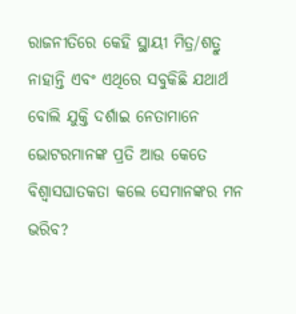ରାଜନୀତିରେ କେହି ସ୍ଥାୟୀ ମିତ୍ର/ଶତ୍ରୁ ନାହାନ୍ତି ଏବଂ ଏଥିରେ ସବୁକିଛି ଯଥାର୍ଥ ବୋଲି ଯୁକ୍ତି ଦର୍ଶାଇ ନେତାମାନେ ଭୋଟରମାନଙ୍କ ପ୍ରତି ଆଉ କେତେ ବିଶ୍ବାସଘାତକତା କଲେ ସେମାନଙ୍କର ମନ ଭରିବ?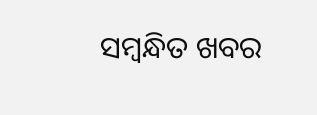ସମ୍ବନ୍ଧିତ ଖବର